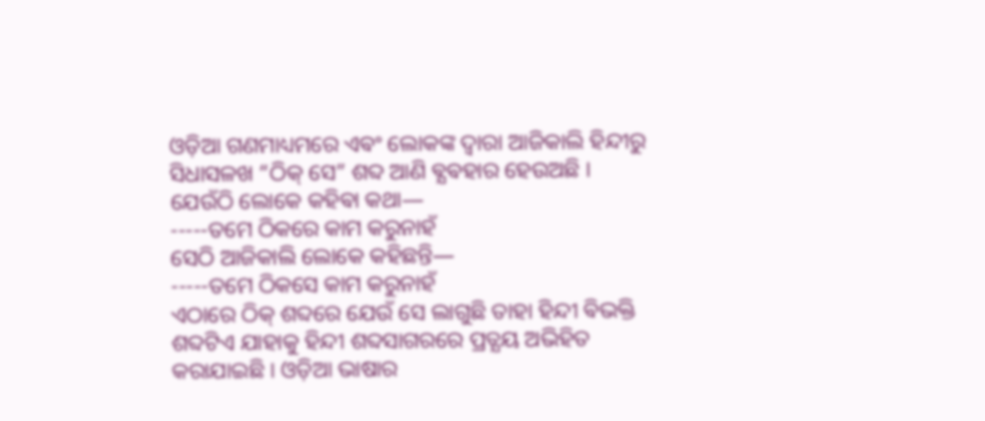ଓଡ଼ିଆ ଗଣମାଧ୍ୟମରେ ଏଵଂ ଲୋକଙ୍କ ଦ୍ଵାରା ଆଜିକାଲି ହିନ୍ଦୀରୁ ସିଧାସଳଖ “ଠିକ୍ ସେ” ଶବ୍ଦ ଆଣି ଵ୍ଯଵହାର ହେଉଅଛି ।
ଯେଉଁଠି ଲୋକେ କହିଵା କଥା―
-----ତମେ ଠିକରେ କାମ କରୁନାହଁ
ସେଠି ଆଜିକାଲି ଲୋକେ କହିଛନ୍ତି―
-----ତମେ ଠିକସେ କାମ କରୁନାହଁ
ଏଠାରେ ଠିକ୍ ଶବ୍ଦରେ ଯେଉଁ ସେ ଲାଗୁଛି ତାହା ହିନ୍ଦୀ ଵିଭକ୍ତି ଶବ୍ଦଟିଏ ଯାହାକୁ ହିନ୍ଦୀ ଶବ୍ଦସାଗରରେ ପ୍ରତ୍ଯୟ ଅଭିହିତ କରାଯାଇଛି । ଓଡ଼ିଆ ଭାଷାର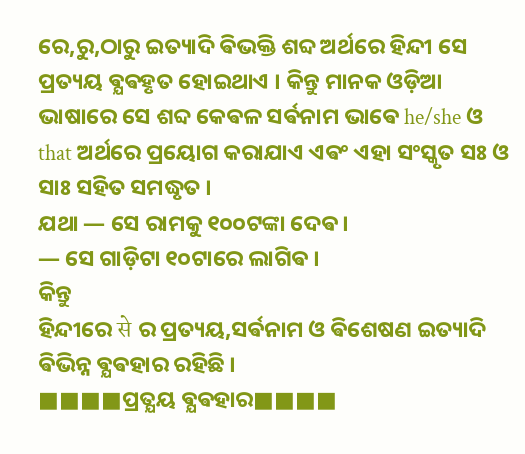ରେ,ରୁ,ଠାରୁ ଇତ୍ୟାଦି ଵିଭକ୍ତି ଶବ୍ଦ ଅର୍ଥରେ ହିନ୍ଦୀ ସେ ପ୍ରତ୍ୟୟ ଵ୍ଯଵହୃତ ହୋଇଥାଏ । କିନ୍ତୁ ମାନକ ଓଡ଼ିଆ ଭାଷାରେ ସେ ଶବ୍ଦ କେଵଳ ସର୍ଵନାମ ଭାଵେ he/she ଓ that ଅର୍ଥରେ ପ୍ରୟୋଗ କରାଯାଏ ଏଵଂ ଏହା ସଂସ୍କୃତ ସଃ ଓ ସାଃ ସହିତ ସମଦ୍ଧୃତ ।
ଯଥା ― ସେ ରାମକୁ ୧୦୦ଟଙ୍କା ଦେଵ ।
― ସେ ଗାଡ଼ିଟା ୧୦ଟାରେ ଲାଗିଵ ।
କିନ୍ତୁ
ହିନ୍ଦୀରେ से ର ପ୍ରତ୍ୟୟ,ସର୍ଵନାମ ଓ ଵିଶେଷଣ ଇତ୍ୟାଦି ଵିଭିନ୍ନ ଵ୍ଯଵହାର ରହିଛି ।
■■■■ପ୍ରତ୍ଯୟ ଵ୍ଯଵହାର■■■■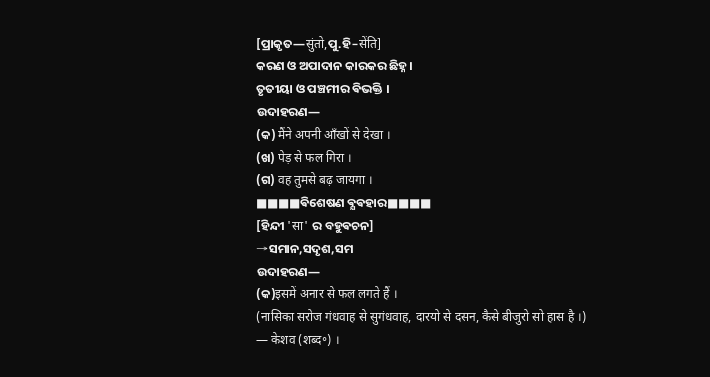[ପ୍ରାକୃତ―सुंतो,ପୁ.ହି–सेंति]
କରଣ ଓ ଅପାଦାନ କାରକର ଛିହ୍ନ ।
ତୃତୀୟା ଓ ପଞ୍ଚମୀର ଵିଭକ୍ତି ।
ଉଦାହରଣ―
(କ) मैंने अपनी आँखों से देखा ।
(ଖ) पेड़ से फल गिरा ।
(ଗ) वह तुमसे बढ़ जायगा ।
■■■■ଵିଶେଷଣ ଵ୍ଯଵହାର■■■■
[ହିନ୍ଦୀ 'सा' ର ବହୁଵଚନ]
→ସମାନ,ସଦୃଶ,ସମ
ଉଦାହରଣ―
(କ)इसमें अनार से फल लगते हैं ।
(नासिका सरोज गंधवाह से सुगंधवाह, दारयो से दसन, कैसे बीजुरो सो हास है ।)
— केशव (शब्द॰) ।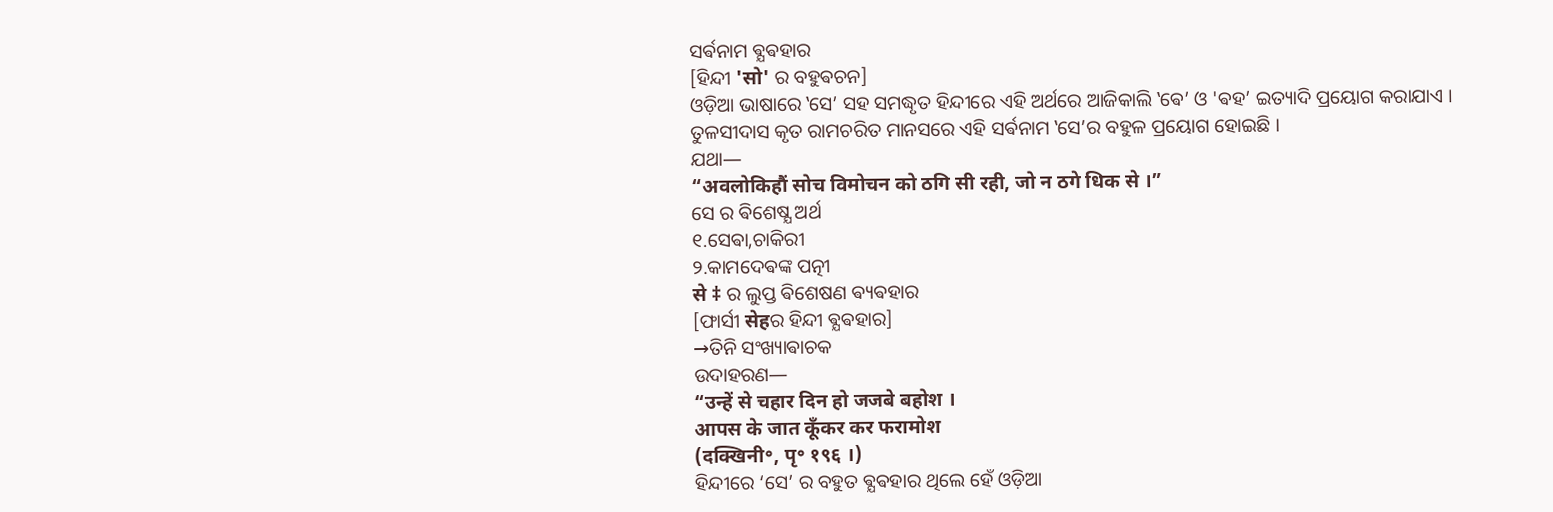ସର୍ଵନାମ ଵ୍ଯଵହାର
[ହିନ୍ଦୀ 'सो' ର ବହୁଵଚନ]
ଓଡ଼ିଆ ଭାଷାରେ ‛ସେ’ ସହ ସମଦ୍ଧୃତ ହିନ୍ଦୀରେ ଏହି ଅର୍ଥରେ ଆଜିକାଲି ‛ଵେ’ ଓ 'ଵହ’ ଇତ୍ୟାଦି ପ୍ରୟୋଗ କରାଯାଏ ।
ତୁଳସୀଦାସ କୃତ ରାମଚରିତ ମାନସରେ ଏହି ସର୍ଵନାମ ‛ସେ’ର ବହୁଳ ପ୍ରୟୋଗ ହୋଇଛି ।
ଯଥା―
“अवलोकिहौं सोच विमोचन को ठगि सी रही, जो न ठगे धिक से ।”
ସେ ର ଵିଶେଷ୍ଯ ଅର୍ଥ
୧.ସେଵା,ଚାକିରୀ
୨.କାମଦେଵଙ୍କ ପତ୍ନୀ
से ‡ ର ଲୁପ୍ତ ଵିଶେଷଣ ଵ୍ୟଵହାର
[ଫାର୍ସୀ सेहର ହିନ୍ଦୀ ଵ୍ଯଵହାର]
→ତିନି ସଂଖ୍ୟାଵାଚକ
ଉଦାହରଣ―
“उन्हें से चहार दिन हो जजबे बहोश ।
आपस के जात कूँकर कर फरामोश
(दक्खिनी॰, पृ॰ १९६ ।)
ହିନ୍ଦୀରେ ‘ସେ’ ର ବହୁତ ଵ୍ଯଵହାର ଥିଲେ ହେଁ ଓଡ଼ିଆ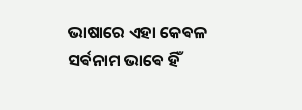ଭାଷାରେ ଏହା କେଵଳ ସର୍ଵନାମ ଭାଵେ ହିଁ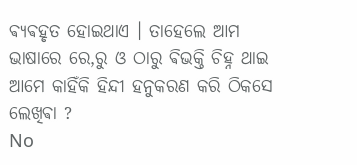ଵ୍ଯଵହୃତ ହୋଇଥାଏ । ତାହେଲେ ଆମ ଭାଷାରେ ରେ,ରୁ ଓ ଠାରୁ ଵିଭକ୍ତି ଚିହ୍ନ ଥାଇ ଆମେ କାହିଁକି ହିନ୍ଦୀ ହନୁକରଣ କରି ଠିକସେ ଲେଖିଵା ?
No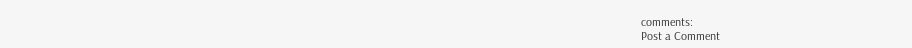comments:
Post a Comment